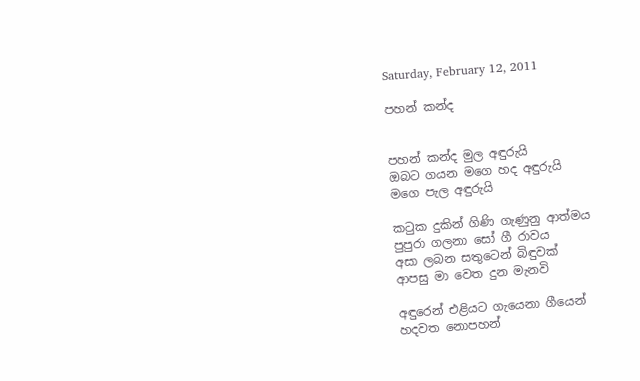Saturday, February 12, 2011

පහන් කන්ද


පහන් කන්ද මුල අඳුරුයි
ඔබට ගයන මගෙ හද අඳුරුයි
මගෙ පැල අඳුරුයි

කටුක දුකින් ගිණි ගැණුනු ආත්මය
පුපුරා ගලනා සෝ ගී රාවය
අසා ලබන සතුටෙන් බිඳුවක්
ආපසු මා වෙත දුන මැනවි

අඳුරෙන් එළියට ගැයෙනා ගීයෙන්
හදවත නොපහන්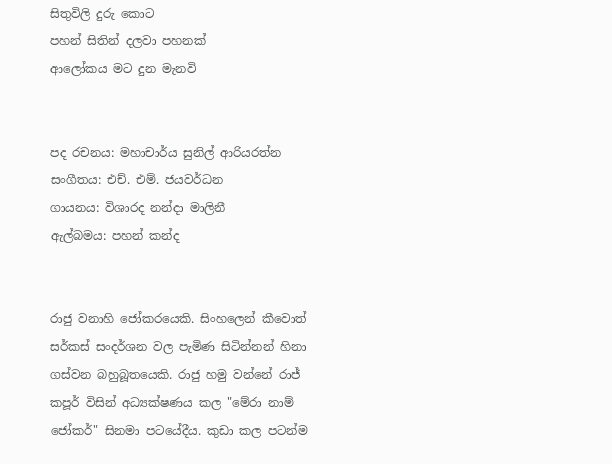සිතුවිලි දුරු කොට
පහන් සිතින් දලවා පහනක්
ආලෝකය මට දුන මැනවි


පද රචනය: මහාචාර්ය සුනිල් ආරියරත්න
සංගීතය: එච්. එම්. ජයවර්ධන
ගායනය: විශාරද නන්දා මාලිනී
ඇල්බමය: පහන් කන්ද


රාජු වනාහි ජෝකරයෙකි. සිංහලෙන් කීවොත් සර්කස් සංදර්ශන වල පැමිණ සිටින්නන් හිනා ගස්වන බහුබූතයෙකි. රාජු හමු වන්නේ රාජ් කපූර් විසින් අධ්‍යක්ෂණය කල "මේරා නාම් ජෝකර්" සිනමා පටයේදීය. කුඩා කල පටන්ම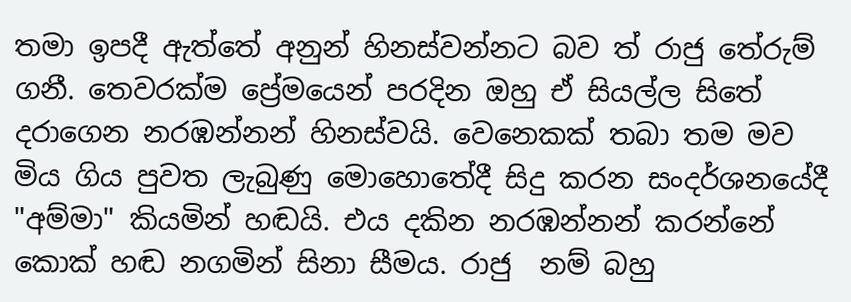තමා ඉපදී ඇත්තේ අනුන් හිනස්වන්නට බව ත් රාජු තේරුම් ගනී. තෙවරක්ම ප්‍රේමයෙන් පරදින ඔහු ඒ සියල්ල සිතේ දරාගෙන නරඹන්නන් හිනස්වයි. වෙනෙකක් තබා තම මව මිය ගිය පුවත ලැබුණු මොහොතේදී සිදු කරන සංදර්ශනයේදී "අම්මා" කියමින් හඬයි. එය දකින නරඹන්නන් කරන්නේ කොක් හඬ නගමින් සිනා සීමය. රාජු  නම් බහු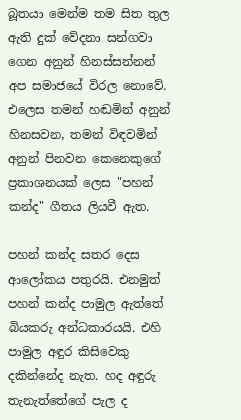බූතයා මෙන්ම තම සිත තුල ඇති දුක් වේදනා සන්ගවා ගෙන අනුන් හිනස්සන්නන් අප සමාජයේ විරල නොවේ. එලෙස තමන් හඬමින් අනුන් හිනසවන, තමන් විඳවමින් අනුන් පිනවන කෙනෙකුගේ ප්‍රකාශනයක් ලෙස "පහන් කන්ද" ගීතය ලියවී ඇත.

පහන් කන්ද සතර දෙස ආලෝකය පතුරයි. එනමුත් පහන් කන්ද පාමුල ඇත්තේ බියකරු අන්ධකාරයයි. එහි පාමුල අඳුර කිසිවෙකු දකින්නේද නැත. හද අඳුරු තැනැත්තේගේ පැල ද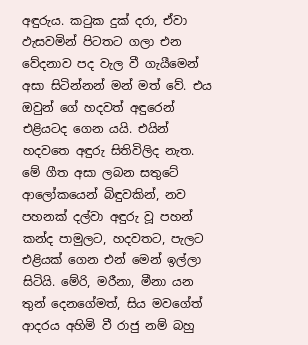අඳුරුය. කටුක දුක් දරා, ඒවා ඵැසවමින් පිටතට ගලා එන වේදනාව පද වැල වී ගැයීමෙන් අසා සිටින්නන් මන් මත් වේ. එය ඔවුන් ගේ හදවත් අඳුරෙන් එළියටද ගෙන යයි. එයින් හදවතෙ අඳුරු සිතිවිලිද නැත. මේ ගීත අසා ලබන සතුටේ ආලෝකයෙන් බිඳුවකින්, නව පහනක් දල්වා අඳුරු වූ පහන් කන්ද පාමුලට, හදවතට, පැලට එළියක් ගෙන එන් මෙන් ඉල්ලා සිටියි. මේරි, මරීනා, මීනා යන තුන් දෙනගේමත්, සිය මවගේත් ආදරය අහිමි වී රාජු නම් බහු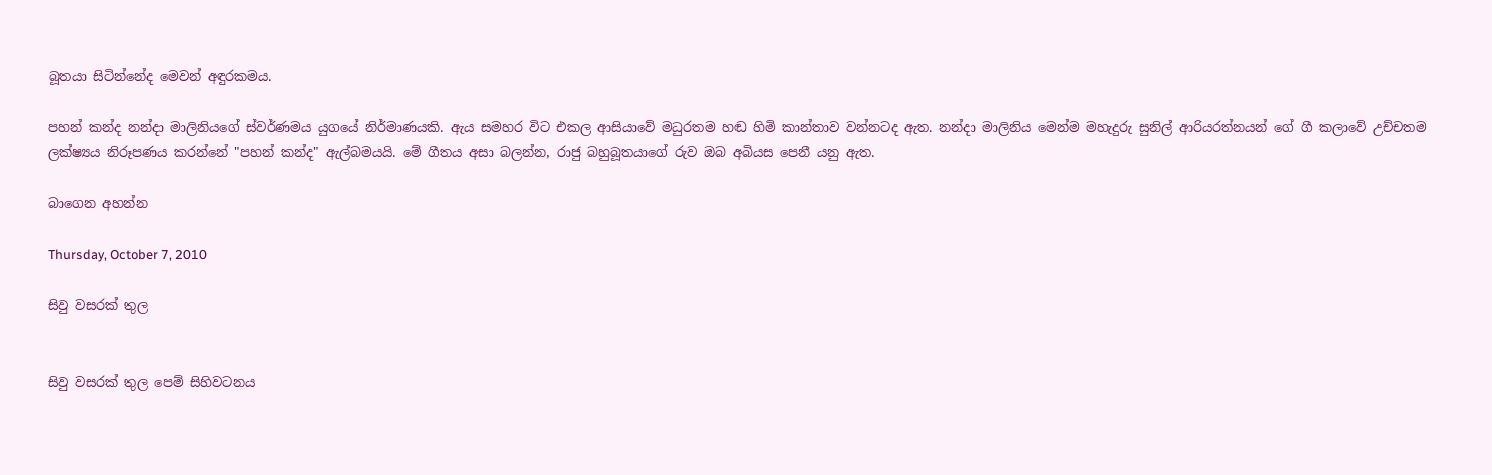බූතයා සිටින්නේද මෙවන් අඳුරකමය.

පහන් කන්ද නන්දා මාලිනියගේ ස්වර්ණමය යුගයේ නිර්මාණයකි. ඇය සමහර විට එකල ආසියාවේ මධුරතම හඬ හිමි කාන්තාව වන්නටද ඇත. නන්දා මාලිනිය මෙන්ම මහැදුරු සුනිල් ආරියරත්නයන් ගේ ගී කලාවේ උච්චතම ලක්ෂ්‍යය නිරූපණය කරන්නේ "පහන් කන්ද" ඇල්බමයයි. මේ ගීතය අසා බලන්න, රාජු බහුබූතයාගේ රුව ඔබ අබියස පෙනී යනු ඇත.

බාගෙන අහන්න

Thursday, October 7, 2010

සිවු වසරක් තුල


සිවු වසරක් තුල පෙම් සිහිවටනය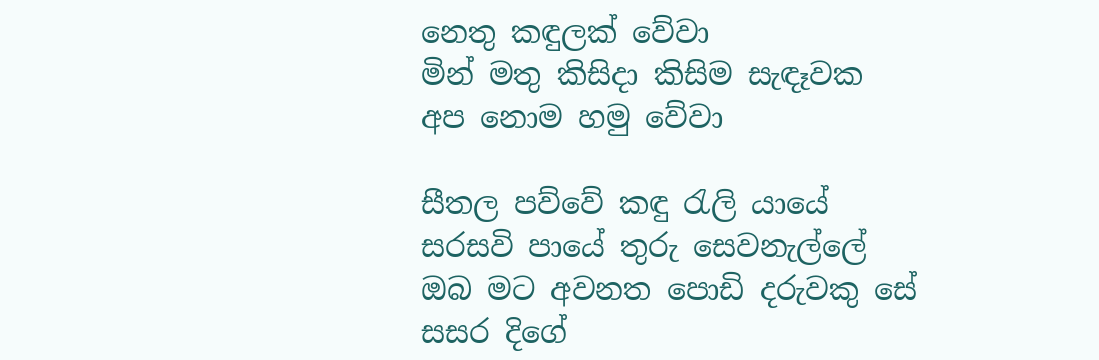නෙතු කඳුලක් වේවා
මින් මතු කිසිදා කිසිම සැඳෑවක
අප නොම හමු වේවා

සීතල පව්වේ කඳු රැලි යායේ
සරසවි පායේ තුරු සෙවනැල්ලේ
ඔබ මට අවනත පොඩි දරුවකු සේ
සසර දිගේ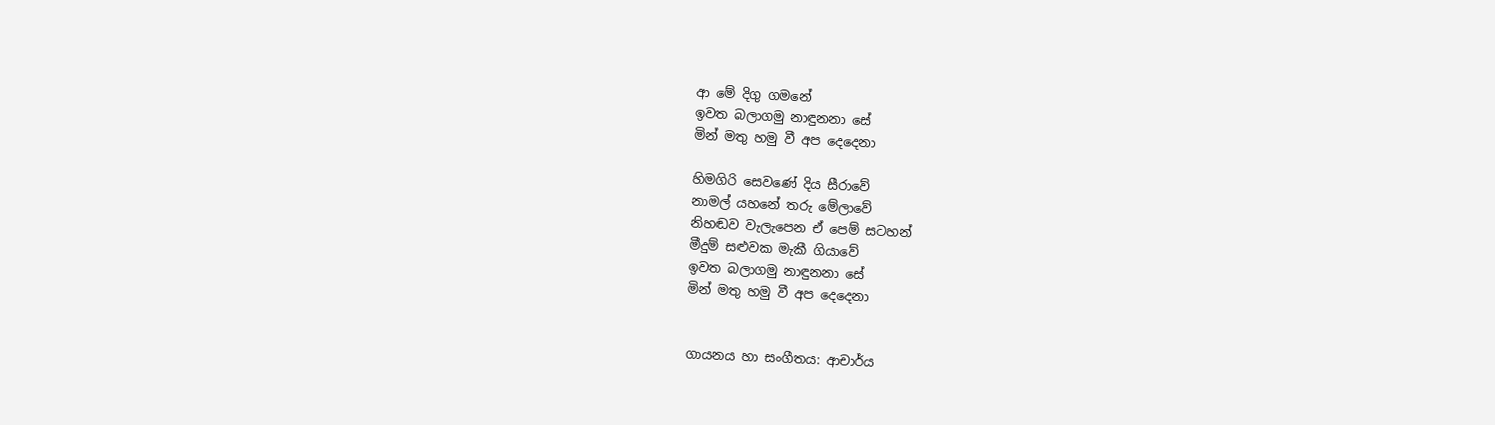ආ මේ දිගු ගමනේ
ඉවත බලාගමු නාඳුනනා සේ
මින් මතු හමු වී අප දෙදෙනා

හිමගිරි සෙවණේ දිය සීරාවේ
නාමල් යහනේ තරු මේලාවේ
නිහඬව වැලැපෙන ඒ පෙම් සටහන්
මීදුම් සළුවක මැකී ගියාවේ
ඉවත බලාගමු නාඳුනනා සේ
මින් මතු හමු වී අප දෙදෙනා


ගායනය හා සංගීතය: ආචාර්ය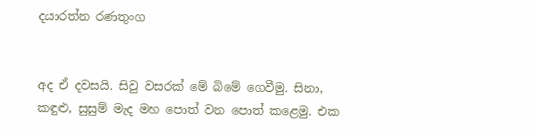දයාරත්න රණතුංග


අද ඒ දවසයි. සිවු වසරක් මේ බිමේ ගෙවීමු. සිනා, කඳුළු, සුසුම් මැද මහ පොත් වන පොත් කළෙමු. එක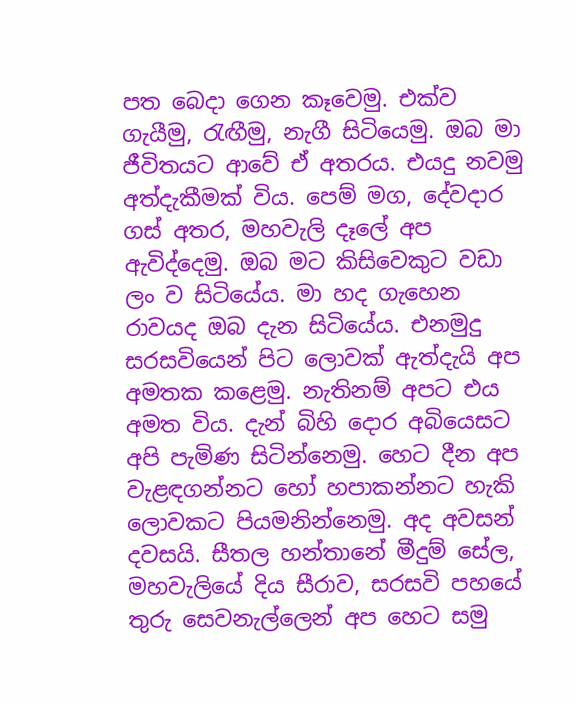පත බෙදා ගෙන කෑවෙමු. එක්ව ගැයීමු, රැඟීමු, නැගී සිටියෙමු. ඔබ මා ජීවිතයට ආවේ ඒ අතරය. එයදු නවමු අත්දැකීමක් විය. පෙම් මග, දේවදාර ගස් අතර, මහවැලි දෑලේ අප ඇවිද්දෙමු. ඔබ මට කිසිවෙකුට වඩා ලං ව සිටියේය. මා හද ගැහෙන රාවයද ඔබ දැන සිටියේය. එනමුදු සරසවියෙන් පිට ලොවක් ඇත්දැයි අප අමතක කළෙමු. නැතිනම් අපට එය අමත විය. දැන් බිහි දොර අබියෙසට අපි පැමිණ සිටින්නෙමු. හෙට දීන අප වැළඳගන්නට හෝ හපාකන්නට හැකි ලොවකට පියමනින්නෙමු. අද අවසන් දවසයි. සීතල හන්තානේ මීදුම් සේල, මහවැලියේ දිය සීරාව, සරසවි පහයේ තුරු සෙවනැල්ලෙන් අප හෙට සමු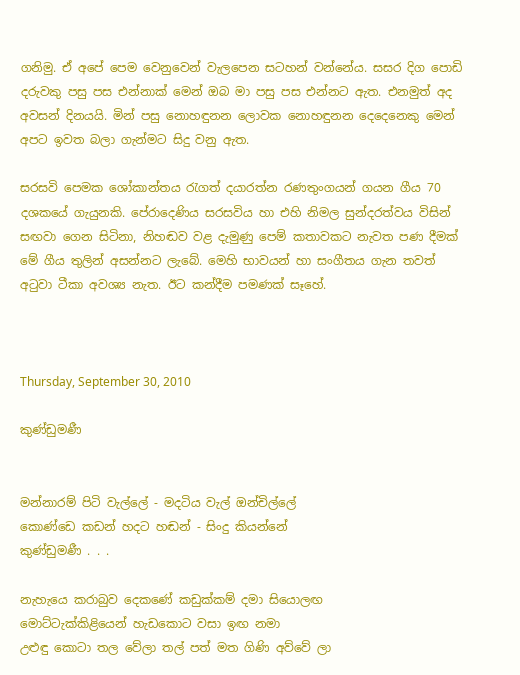ගනිමු. ඒ අපේ පෙම වෙනුවෙන් වැලපෙන සටහන් වන්නේය. සසර දිග පොඩි දරුවකු පසු පස එන්නාක් මෙන් ඔබ මා පසු පස එන්නට ඇත. එනමුත් අද අවසන් දිනයයි. මින් පසු නොහඳුනන ලොවක නොහඳුනන දෙදෙනෙකු මෙන් අපට ඉවත බලා ගැන්මට සිදු වනු ඇත.

සරසවි පෙමක ශෝකාන්තය රැගත් දයාරත්න රණතුංගයන් ගයන ගීය 70 දශකයේ ගැයුනකි. පේරාදෙණි‍ය සරසවිය හා එහි නිමල සුන්දරත්වය විසින් සඟවා ගෙන සිටිනා, නිහඬව වළ දැමුණු පෙම් කතාවකට නැවත පණ දීමක් මේ ගීය තුලින් අසන්නට ලැබේ. මෙහි භාවයන් හා සංගීතය ගැන තවත් අටුවා ටීකා අවශ්‍ය නැත. ඊට කන්දීම පමණක් සෑහේ.



Thursday, September 30, 2010

කුණ්ඩුමණී


මන්නාරම් පිටි වැල්ලේ - මදටිය වැල් ඔන්චිල්ලේ
කොණ්ඩෙ කඩන් හදට හඬන් - සිංදු කියන්නේ
කුණ්ඩුමණී . . .

නැහැයෙ කරාබුව දෙකණේ කඩුක්කම් දමා සියොලඟ
මොට්ටැක්කිළියෙන් හැඩකොට වසා ඉඟ නමා
උළුඳු කොටා තල වේලා තල් පත් මත ගිණි අව්වේ ලා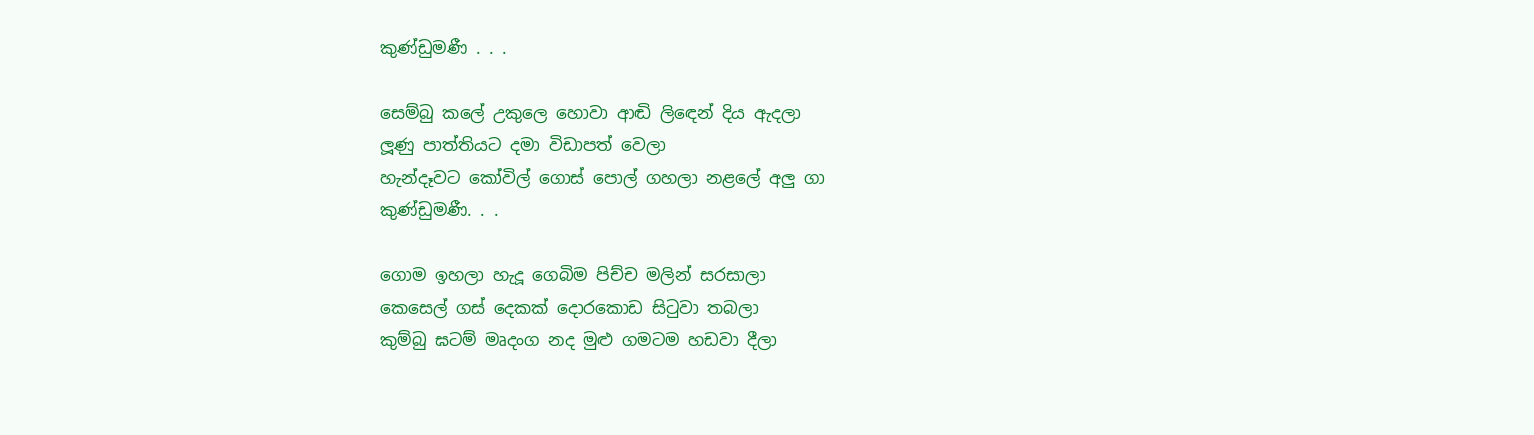කුණ්ඩුමණී . . .

සෙම්බු කලේ උකුලෙ හොවා ආඬි ලිඳෙන් දිය ඇදලා
ලූණු පාත්තියට දමා විඩාපත් වෙලා
හැන්දෑවට කෝවිල් ගොස් පොල් ගහලා නළලේ අලු ගා
කුණ්ඩුමණී. . .

ගොම ඉහලා හැදූ ගෙබිම පිච්ච මලින් සරසාලා
කෙසෙල් ගස් දෙකක් දොරකොඩ සිටුවා තබලා
කුම්බු ඝටම් මෘදංග නද මුළු ගමටම හඩවා දීලා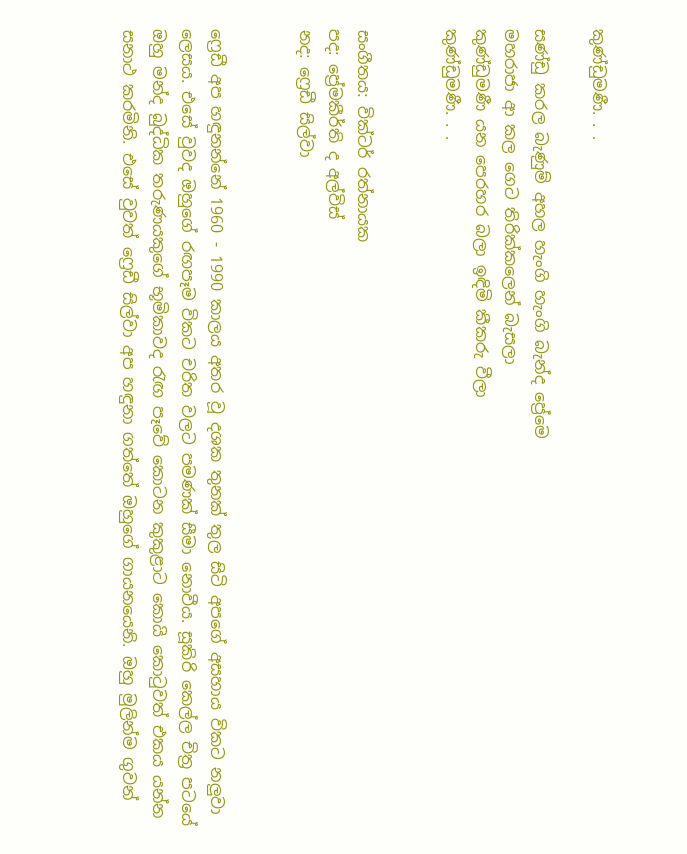කුණ්ඩුමණී. . .

සණ්ඩු කරල බැණුම් අහල හැංගි හැංගි බැන්ද ප්‍රේමෙ
මහරාජා ආ කල ගෙට තිරික්කලෙන් බැසලා
කුණ්ඩුමණී යන පෙරහර බලා ඉඳිමි කීකරු වීලා
කුණ්ඩුමණී. . .


සංගීතය: වික්ටර් රත්නායක
පද: ප්‍රේමකීර්ති ද අල්විස්
නද: ෆ්‍රෙඩී සිල්වා


ෆ්‍රෙඩී අප හඳුනන්නේ 1960 - 1990 කාලය අතර වූ දශක තුනක් තුල සිටි අපගේ අසහාය විකට නලුවා ලෙසය. එසේ වුවද ඔහුගේ රඟපෑම විකට චරිත වලට පමණක් සීමා නොවීය. සූකිරි කෙල්ල චිත්‍ර පටයේ ඔහු මන්ද බුද්ධික තරුණයකුගේ භූමිකාවද රැඟ පෑවේ කොටන කුකුළාට කොයි කොටුවත් එකය යන්න සනාථ කරමිනි. එසේ වුවත් ෆ්‍රෙඩී සිල්වා අප හඳුනා ගත්තේ ඔහුගේ ගායනයෙනි. ඔහු මුලින්ම ගුවන්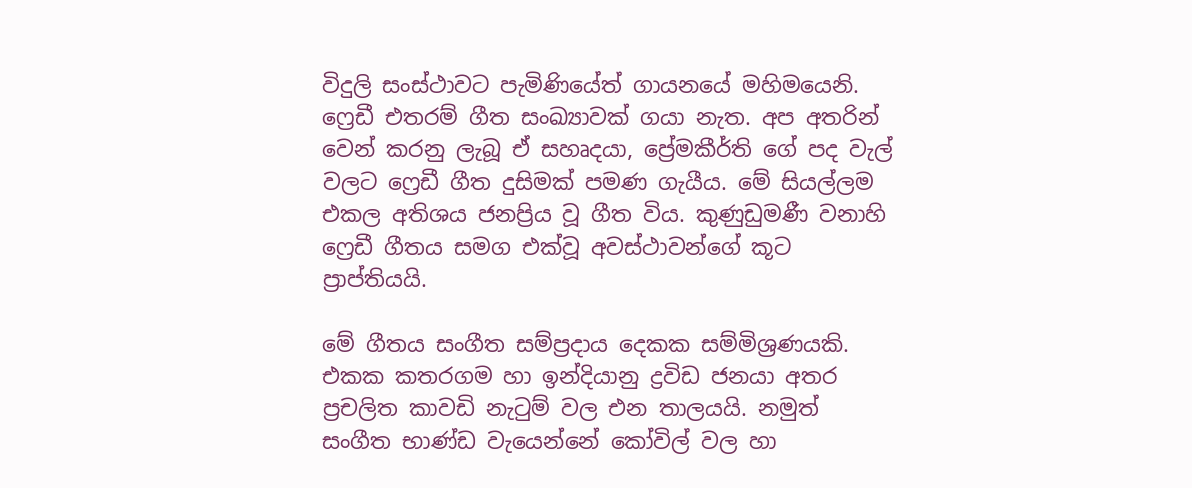විදුලි සංස්ථාවට පැමිණියේත් ගායනයේ මහිමයෙනි. ෆ්‍රෙඩී එතරම් ගීත සංඛ්‍යාවක් ගයා නැත. අප අතරින් වෙන් කරනු ලැබූ ඒ සහෘදයා, ප්‍රේමකීර්ති ගේ පද වැල් වලට ෆ්‍රෙඩී ගීත දුසිමක් පමණ ගැයීය. මේ සියල්ලම එකල අතිශය ජනප්‍රිය වූ ගීත විය. කුණුඩුමණී වනාහි ෆ්‍රෙඩී ගීතය සමග එක්වූ අවස්ථාවන්ගේ කූට ප්‍රාප්තියයි.

මේ ගීතය සංගීත සම්ප්‍රදාය දෙකක සම්මිශ්‍රණයකි. එකක කතරගම හා ඉන්දියානු ද්‍රවිඩ ජනයා අතර ප්‍රචලිත කාවඩි නැටුම් වල එන තාලයයි. නමුත් සංගීත භාණ්ඩ වැයෙන්නේ කෝවිල් වල හා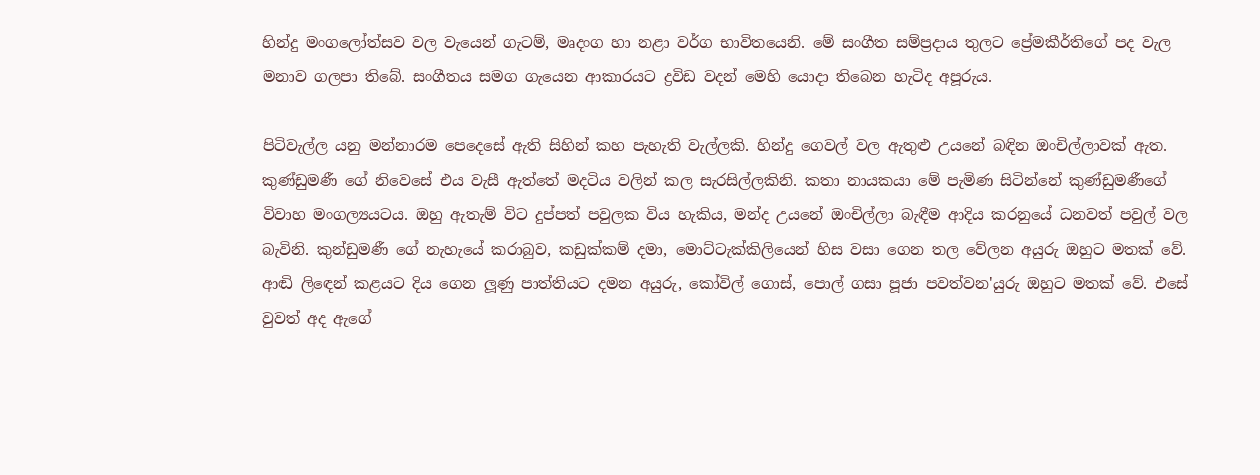හින්දු මංගලෝත්සව වල වැයෙන් ගැටම්, මෘදංග හා නළා වර්ග භාවිතයෙනි. මේ සංගීත සම්ප්‍රදාය තුලට ප්‍රේමකීර්තිගේ පද වැල මනාව ගලපා තිබේ. සංගීතය සමග ගැයෙන ආකාරයට ද්‍රවිඩ වදන් මෙහි යොදා තිබෙන හැටිද අපූරුය.

පිටිවැල්ල යනු මන්නාරම පෙදෙසේ ඇති සිහින් කහ පැහැති වැල්ලකි. හින්දු ගෙවල් වල ඇතුළු උයනේ බඳින ඔංචිල්ලාවක් ඇත. කුණ්ඩුමණී ගේ නිවෙසේ එය වැසී ඇත්තේ මදටිය වලින් කල සැරසිල්ලකිනි. කතා නායකයා මේ පැමිණ සිටින්නේ කුණ්ඩුමණීගේ විවාහ මංගල්‍යයටය. ඔහු ඇතැම් විට දුප්පත් පවුලක විය හැකිය, මන්ද උයනේ ඔංචිල්ලා බැඳීම ආදිය කරනුයේ ධනවත් පවුල් වල බැවිනි. කුන්ඩුමණී ගේ නැහැයේ කරාබුව, කඩුක්කම් දමා, මොට්ටැක්කිලියෙන් හිස වසා ගෙන තල වේලන අයුරු ඔහුට මතක් වේ. ආඬි ලිඳෙන් කළයට දිය ගෙන ලූණු පාත්තියට දමන අයුරු, කෝවිල් ගොස්, පොල් ගසා පූජා පවත්වන'යුරු ඔහුට මතක් වේ. එසේ වුවත් අද ඇගේ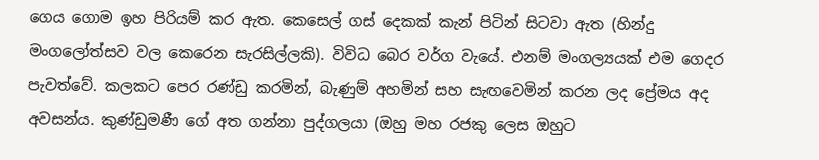ගෙය ගොම ඉහ පිරියම් කර ඇත. කෙසෙල් ගස් දෙකක් කැන් පිටින් සිටවා ඇත (හින්දු මංගලෝත්සව වල කෙරෙන සැරසිල්ලකි). විවිධ බෙර වර්ග වැයේ. එනම් මංගල්‍යයක් එම ගෙදර පැවත්වේ. කලකට පෙර රණ්ඩු කරමින්, බැණුම් අහමින් සහ සැඟවෙමින් කරන ලද ප්‍රේමය අද අවසන්ය. කුණ්ඩුමණී ගේ අත ගන්නා පුද්ගලයා (ඔහු මහ රජකු ලෙස ඔහුට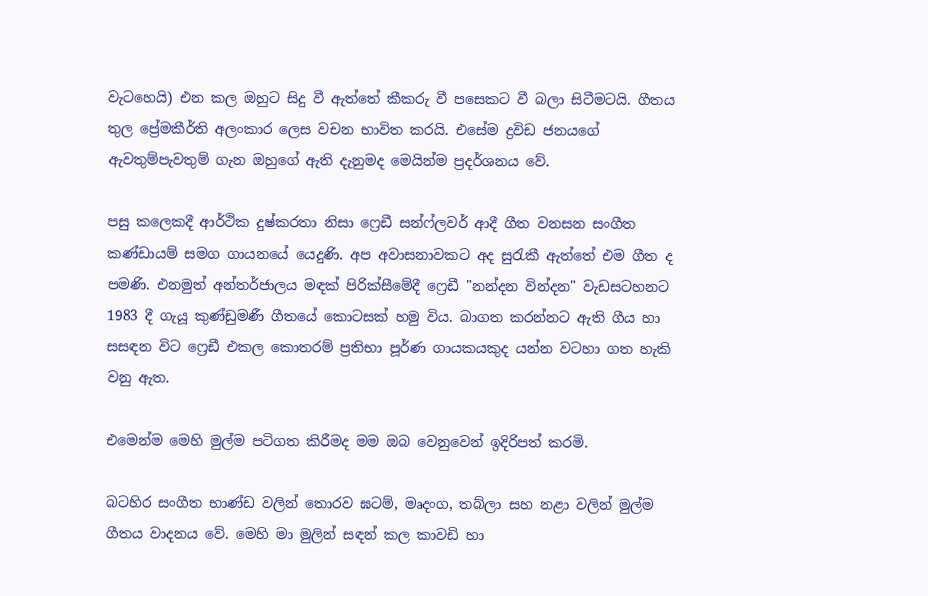වැටහෙයි) එන කල ඔහුට සිදු වී ඇත්තේ කීකරු වී පසෙකට වී බලා සිටීමටයි. ගීතය තුල ප්‍රේමකීර්ති අලංකාර ලෙස වචන භාවිත කරයි. එසේම ද්‍රවිඩ ජනයගේ ඇවතුම්පැවතුම් ගැන ඔහුගේ ඇති දැනුමද මෙයින්ම ප්‍රදර්ශනය වේ.

පසු කලෙකදී ආර්ථික දුෂ්කරතා නිසා ෆ්‍රෙඩී සන්ෆ්ලවර් ආදී ගීත වනසන සංගීත කණ්ඩායම් සමග ගායනයේ යෙදුණි. අප අවාසනාවකට අද සුරැකී ඇත්තේ එම ගීත ද පමණි. එනමුත් අන්තර්ජාලය මඳක් පිරික්සීමේදී ෆ්‍රෙඩී "නන්දන වින්දන" වැඩසටහනට 1983 දී ගැයූ කුණ්ඩුමණී ගීතයේ කොටසක් හමු විය. බාගත කරන්නට ඇති ගීය හා සසඳන විට ෆ්‍රෙඩී එකල කොතරම් ප්‍රතිභා පූර්ණ ගායකයකුද යන්න වටහා ගත හැකි වනු ඇත.

එමෙන්ම මෙහි මුල්ම පටිගත කිරීමද මම ඔබ වෙනුවෙන් ඉදිරිපත් කරමි.

බටහිර සංගීත භාණ්ඩ වලින් තොරව ඝටම්, මෘදංග, තබ්ලා සහ නළා වලින් මුල්ම ගීතය වාදනය වේ. මෙහි මා මුලින් සඳන් කල කාවඩි හා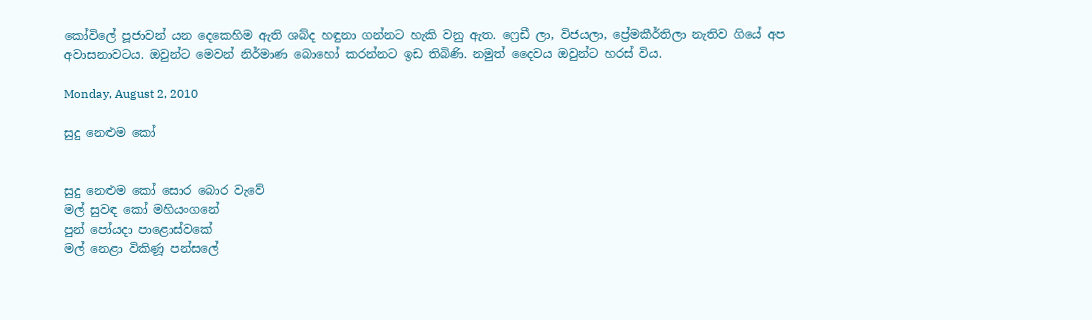කෝවිලේ පූජාවන් යන දෙකෙහිම ඇති ශබ්ද හඳුනා ගන්නට හැකි වනු ඇත. ෆ්‍රෙඩී ලා, විජයලා, ප්‍රේමකීර්තිලා නැතිව ගියේ අප අවාසනාවටය. ඔවුන්ට මෙවන් නිර්මාණ බොහෝ කරන්නට ඉඩ තිබිණි. නමුත් දෛවය ඔවුන්ට හරස් විය.

Monday, August 2, 2010

සුදු නෙළුම කෝ


සුදු නෙළුම කෝ සොර බොර වැවේ
මල් සුවඳ කෝ මහියංගනේ
පුන් පෝයදා පාළොස්වකේ
මල් නෙළා විකිණූ පන්සලේ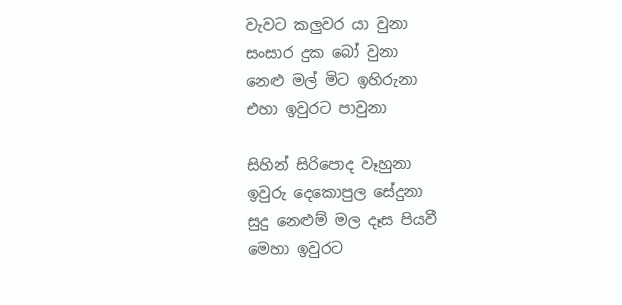වැවට කලුවර යා වුනා
සංසාර දුක බෝ වුනා
නෙළු මල් මිට ඉහිරුනා
එහා ඉවුරට පාවුනා

සිහින් සිරිපොද වෑහුනා
ඉවුරු දෙකොපුල සේදුනා
සුදු නෙළුම් මල දෑස පියවී
මෙහා ඉවුරට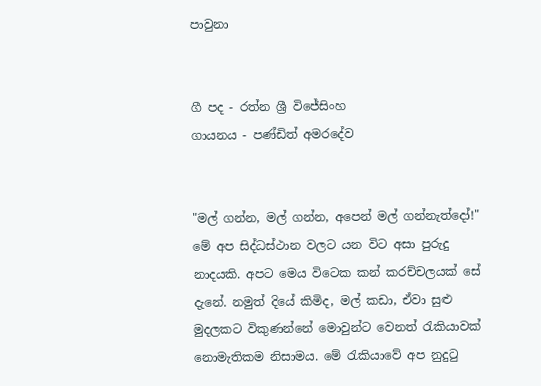පාවුනා


ගී පද - රත්න ශ්‍රී විජේසිංහ
ගායනය - පණ්ඩිත් අමරදේව


"මල් ගන්න, මල් ගන්න, අපෙන් මල් ගන්නැත්දෝ!" මේ අප සිද්ධස්ථාන වලට යන විට අසා පුරුදු නාදයකි. අපට මෙය විටෙක කන් කරච්චලයක් සේ දැනේ. නමුත් දියේ කිමිද, මල් කඩා, ඒවා සුළු මුදලකට විකුණන්නේ මොවුන්ට වෙනත් රැකියාවක් නොමැතිකම නිසාමය. මේ රැකියාවේ අප නුදුටු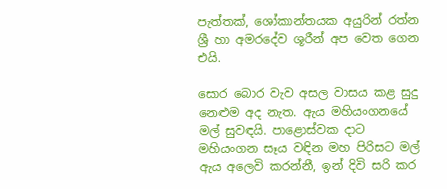පැත්තක්, ශෝකාන්තයක අයුරින් රත්න ශ්‍රී හා අමරදේව ශූරීන් අප වෙත ගෙන එයි.

සොර බොර වැව අසල වාසය කළ සුදු නෙළුම අද නැත. ඇය මහියංගනයේ මල් සුවඳයි. පාළොස්වක දාට මහියංගන සෑය වඳින මහ පිරිසට මල් ඇය අලෙවි කරන්නී, ඉන් දිවි සරි කර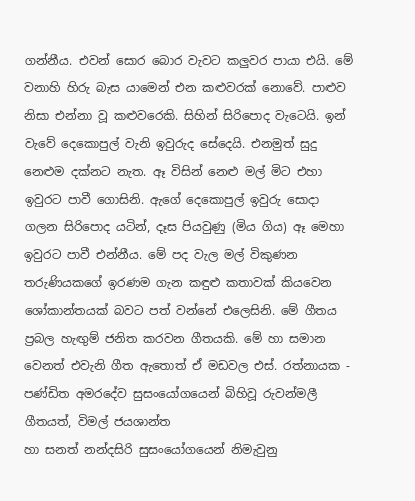ගන්නීය. එවන් සොර බොර වැවට කලුවර පායා එයි. මේ වනාහි හිරු බැස යාමෙන් එන කළුවරක් නොවේ. පාළුව නිසා එන්නා වූ කළුවරෙකි. සිහින් සිරිපොද වැටෙයි. ඉන් වැවේ දෙකොපුල් වැනි ඉවුරුද සේදෙයි. එනමුත් සුදු නෙළුම දක්නට නැත. ඈ විසින් නෙළු මල් මිට එහා ඉවුරට පාවී ගොසිනි. ඇගේ දෙකොපුල් ඉවුරු සොදා ගලන සිරිපොද යටින්, දෑස පියවුණු (මිය ගිය) ඈ මෙහා ඉවුරට පාවී එන්නීය. මේ පද වැල මල් විකුණන තරුණියකගේ ඉරණම ගැන කඳුළු කතාවක් කියවෙන ශෝකාන්තයක් බවට පත් වන්නේ එලෙසිනි. මේ ගීතය ප්‍රබල හැඟුම් ජනිත කරවන ගීතයකි. මේ හා සමාන වෙනත් එවැනි ගීත ඇතොත් ඒ මඩවල එස්. රත්නායක - පණ්ඩිත අමරදේව සුසංයෝගයෙන් බිහිවූ රුවන්මලී ගීතයත්, විමල් ජයශාන්ත
හා සනත් නන්දසිරි සුසංයෝගයෙන් නිමැවුනු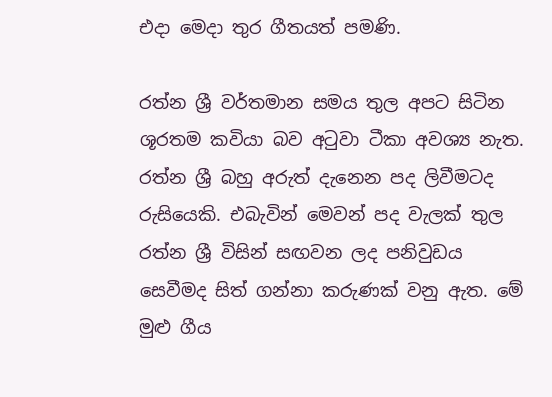එදා මෙදා තුර ගීතයත් පමණි.

රත්න ශ්‍රී වර්තමාන සමය තුල අපට සිටින ශූරතම කවියා බව අටුවා ටීකා අවශ්‍ය නැත. රත්න ශ්‍රී බහු අරුත් දැනෙන පද ලිවීමටද රුසියෙකි. එබැවින් මෙවන් පද වැලක් තුල රත්න ශ්‍රී විසින් සඟවන ලද පනිවුඩය සෙවීමද සිත් ගන්නා කරුණක් වනු ඇත. මේ මුළු ගීය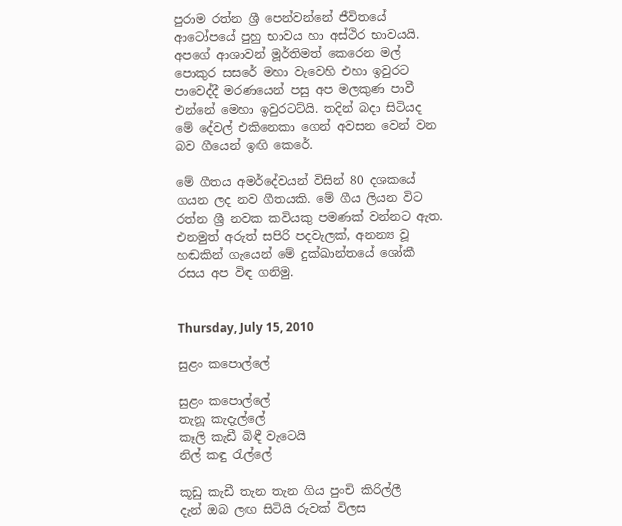පුරාම රත්න ශ්‍රී පෙන්වන්නේ ජීවිතයේ ආටෝපයේ පුහු භාවය හා අස්ථිර භාවයයි. අපගේ ආශාවන් මූර්තිමත් කෙරෙන මල් පොකුර සසරේ මහා වැවෙහි එහා ඉවුරට පාවෙද්දී මරණයෙන් පසු අප මලකුණ පාවී එන්නේ මෙහා ඉවුරටට්යි. තදින් බදා සිටියද මේ දේවල් එකිනෙකා ගෙන් අවසන වෙන් වන බව ගීයෙන් ඉඟි කෙරේ.

මේ ගීතය අමර්දේවයන් විසින් 80 දශකයේ ගයන ලද නව ගීතයකි. මේ ගීය ලියන විට රත්න ශ්‍රී නවක කවියකු පමණක් වන්නට ඇත. එනමුත් අරුත් සපිරි පදවැලක්, අනන්‍ය වූ හඬකින් ගැයෙන් මේ දුක්ඛාන්තයේ ශෝකී රසය අප විඳ ගනිමු.


Thursday, July 15, 2010

සුළං කපොල්ලේ

සුළං කපොල්ලේ
තැනූ කැදැල්ලේ
කෑලි කැඩී බිඳී වැටෙයි
නිල් කඳු රැල්ලේ

කූඩු කැඩී තැන තැන ගිය පුංචි කිරිල්ලී
දැන් ඔබ ලඟ සිටියි රුවක් විලස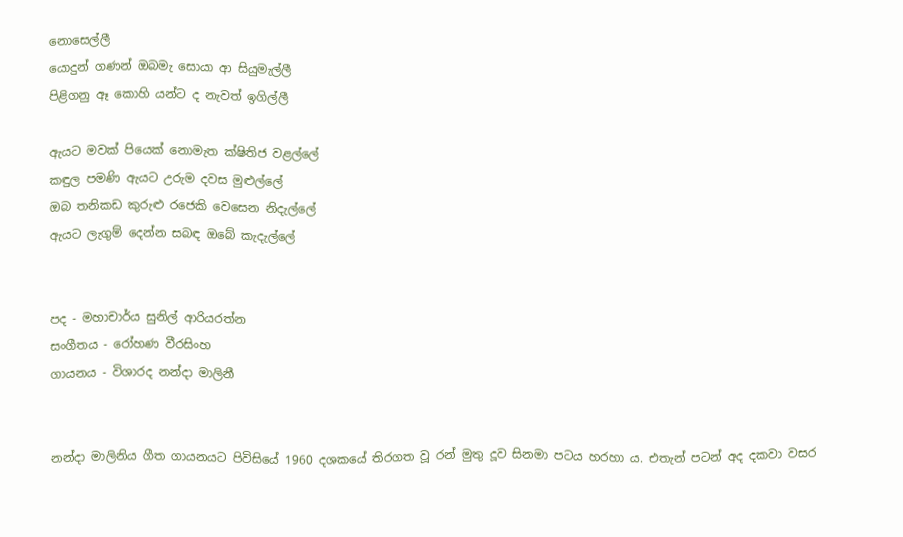නොසෙල්ලී
යොදුන් ගණන් ඔබමැ සොයා ආ සියුමැල්ලී
පිළිගනු ඈ කොහි යන්ට ද නැවත් ඉගිල්ලී

ඇයට මවක් පියෙක් නොමැත ක්ෂිතිජ වළල්ලේ
කඳුල පමණි ඇයට උරුම දවස මුළුල්ලේ
ඔබ තනිකඩ කුරුළු රජෙකි වෙසෙන නිදැල්ලේ
ඇයට ලැගුම් දෙන්න සබඳ ඔබේ කැදැල්ලේ


පද - මහාචාර්ය සුනිල් ආරියරත්න
සංගීතය - රෝහණ වීරසිංහ
ගායනය - විශාරද නන්දා මාලිනී


නන්දා මාලිනිය ගීත ගායනයට පිවිසියේ 1960 දශකයේ තිරගත වූ රන් මුතු දූව සිනමා පටය හරහා ය. එතැන් පටන් අද දකවා වසර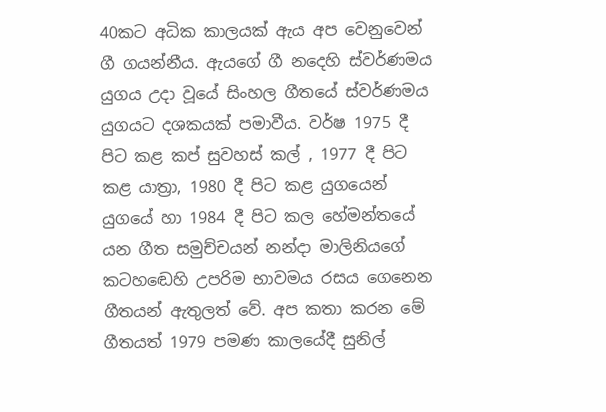40කට අධික කාලයක් ඇය අප වෙනුවෙන් ගී ගයන්නීය. ඇයගේ ගී නදෙහි ස්වර්ණමය යුගය උදා වූයේ සිංහල ගීතයේ ස්වර්ණමය යුගයට දශකයක් පමාවීය. වර්ෂ 1975 දී පිට කළ කප් සුවහස් කල් , 1977 දී පිට කළ යාත්‍රා, 1980 දී පිට කළ යුගයෙන් යුගයේ හා 1984 දී පිට කල හේමන්තයේ යන ගීත සමුච්චයන් නන්දා මාලිනියගේ කටහඬෙහි උපරිම භාවමය රසය ගෙනෙන ගීතයන් ඇතුලත් වේ. අප කතා කරන මේ ගීතයත් 1979 පමණ කාලයේදී සුනිල්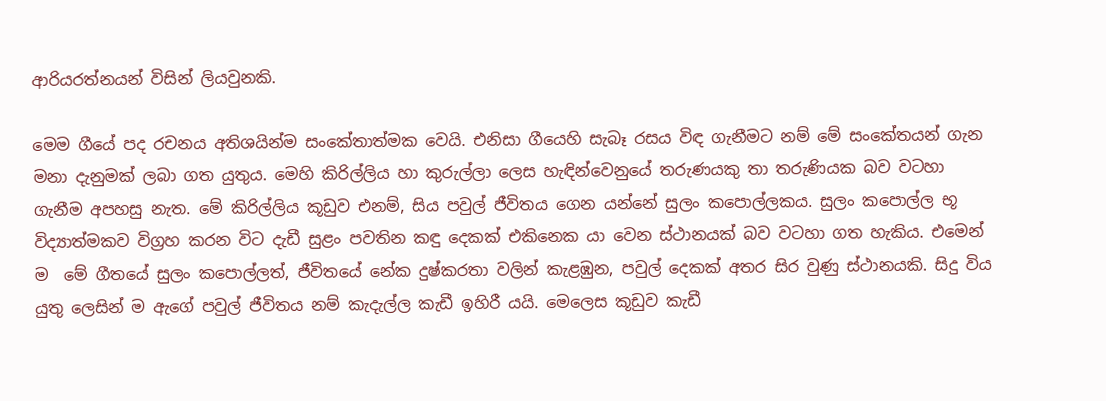ආරියරත්නයන් විසින් ලියවුනකි.

මෙම ගීයේ පද රචනය අතිශයින්ම සංකේතාත්මක වෙයි. එනිසා ගීයෙහි සැබෑ රසය විඳ ගැනීමට නම් මේ සංකේතයන් ගැන මනා දැනුමක් ලබා ගත යුතුය. මෙහි කිරිල්ලිය හා කුරුල්ලා ලෙස හැඳින්වෙනුයේ තරුණයකු තා තරුණියක බව වටහා ගැනීම අපහසු නැත. මේ කිරිල්ලිය කූඩුව එනම්, සිය පවුල් ජීවිතය ගෙන යන්නේ සුලං කපොල්ලකය. සුලං කපොල්ල භූ විද්‍යාත්මකව විග්‍රහ කරන විට දැඩී සුළං පවතින කඳු දෙකක් එකිනෙක යා වෙන ස්ථානයක් බව වටහා ගත හැකිය. එමෙන් ම  මේ ගීතයේ සුලං කපොල්ලත්, ජීවිතයේ නේක දුෂ්කරතා වලින් කැළඹුන, පවුල් දෙකක් අතර සිර වුණු ස්ථානයකි. සිදු විය යුතු ලෙසින් ම ඇගේ පවුල් ජීවිතය නම් කැදැල්ල කැඩී ඉහිරී යයි. මෙලෙස කූඩුව කැඩී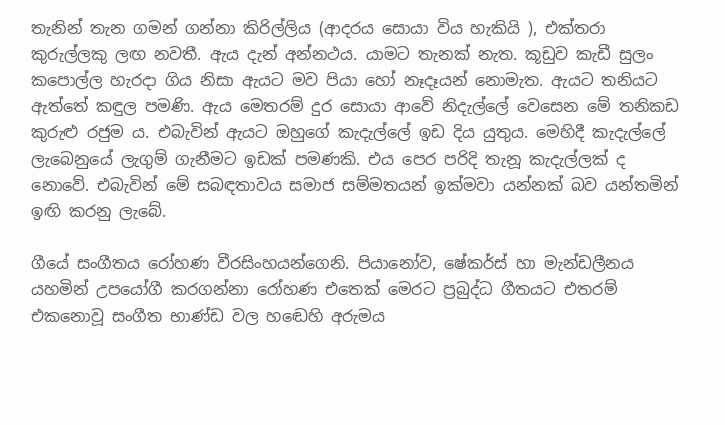තැනින් තැන ගමන් ගන්නා කිරිල්ලිය (ආදරය සොයා විය හැකියි ), එක්තරා කුරුල්ලකු ලඟ නවතී. ඇය දැන් අන්නථය. යාමට තැනක් නැත. කූඩුව කැඩී සුලං කපොල්ල හැරදා ගිය නිසා ඇයට මව පියා හෝ නෑදෑයන් නොමැත. ඇයට තනියට ඇත්තේ කඳුල පමණි. ඇය මෙතරම් දුර සොයා ආවේ නිදැල්ලේ වෙසෙන මේ තනිකඩ කුරුළු රජුම ය. එබැවින් ඇයට ඔහුගේ කැදැල්ලේ ඉඩ දිය යුතුය. මෙහිදී කැදැල්ලේ ලැබෙනුයේ ලැගුම් ගැනීමට ඉඩක් පමණකි. එය පෙර පරිදි තැනූ කැදැල්ලක් ද නොවේ. එබැවින් මේ සබඳතාවය සමාජ සම්මතයන් ඉක්මවා යන්නක් බව යන්තමින් ඉඟි කරනු ලැබේ.

ගීයේ සංගීතය රෝහණ වීරසිංහයන්ගෙනි. පියානෝව, ෂේකර්ස් හා මැන්ඩලීනය යහමින් උපයෝගී කරගන්නා රෝහණ එතෙක් මෙරට ප්‍රබුද්ධ ගීතයට එතරම් එකනොවූ සංගීත භාණ්ඩ වල හඬෙහි අරුමය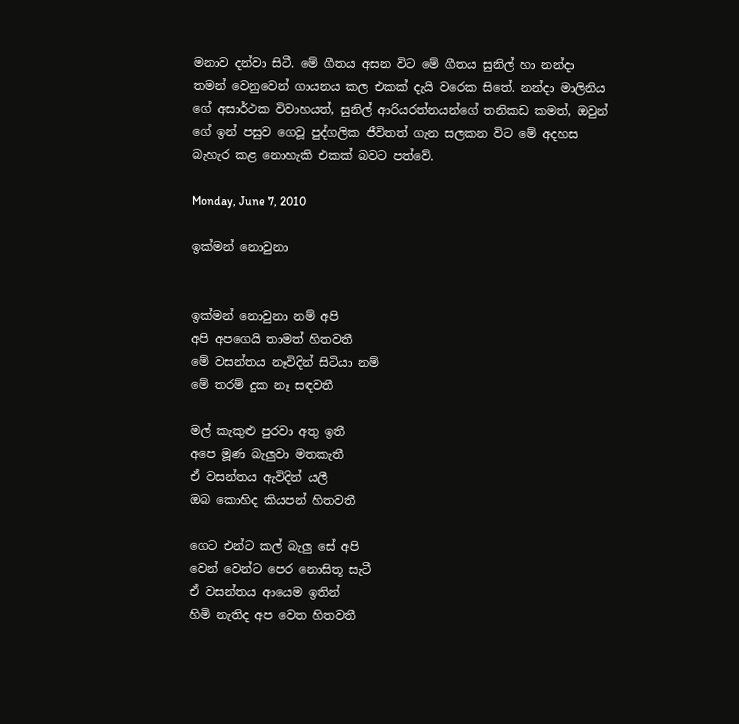මනාව දන්වා සිටී. මේ ගීතය අසන විට මේ ගීතය සුනිල් හා නන්දා තමන් වෙනුවෙන් ගායනය කල එකක් දැයි වරෙක සිතේ. නන්දා මාලිනිය ගේ අසාර්ථක විවාහයත්, සුනිල් ආරියරත්නයන්ගේ තනිකඩ කමත්, ඔවුන් ගේ ඉන් පසුව ගෙවූ පුද්ගලික ජීවිතත් ගැන සලකන විට මේ අදහස බැහැර කළ නොහැකි එකක් බවට පත්වේ.

Monday, June 7, 2010

ඉක්මන් නොවුනා


ඉක්මන් නොවුනා නම් අපි
අපි අපගෙයි තාමත් හිතවතී
මේ වසන්තය නෑවිදින් සිටියා නම්
මේ තරම් දුක නෑ සඳවතී

මල් කැකුළු පුරවා අතු ඉතී
අපෙ මූණ බැලුවා මතකැතී
ඒ වසන්තය ඇවිදින් යලී
ඔබ කොහිද කියපන් හිතවතී

ගෙට එන්ට කල් බැලු සේ අපි
වෙන් වෙන්ට පෙර නොසිතූ සැටී
ඒ වසන්තය ආයෙම ඉතින්
හිමි නැතිද අප වෙත හිතවතී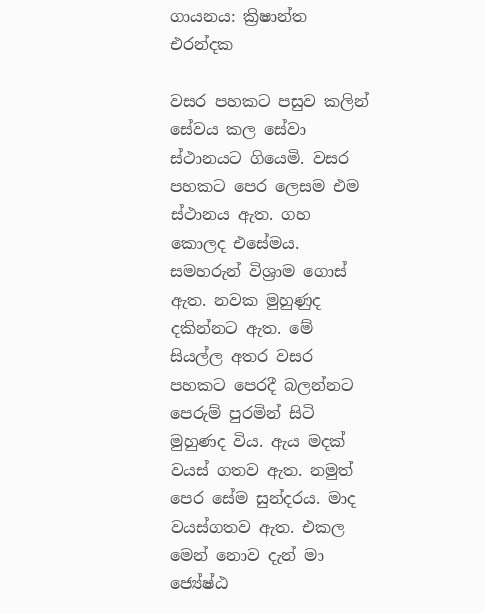ගායනය: ක්‍රිෂාන්ත එරන්දක

වසර පහකට පසුව කලින් සේවය කල සේවා ස්ථානයට ගියෙමි. වසර පහකට පෙර ලෙසම එම ස්ථානය ඇත. ගහ කොලද එසේමය. සමහරුන් විශ්‍රාම ගොස් ඇත. නවක මුහුණුද දකින්නට ඇත. මේ සියල්ල අතර වසර පහකට පෙරදී බලන්නට පෙරුම් පුරමින් සිටි මුහුණද විය. ඇය මදක් වයස් ගතව ඇත. නමුත් පෙර සේම සුන්දරය. මාද වයස්ගතව ඇත. එකල මෙන් නොව දැන් මා ජ්‍යේෂ්ඨ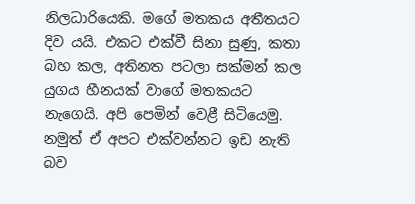නිලධාරියෙකි. මගේ මතකය අතීතයට දිව යයි. එකට එක්වී සිනා සුණු, කතා බහ කල, අතිනත පටලා සක්මන් කල යුගය හීනයක් වාගේ මතකයට නැගෙයි. අපි පෙමින් වෙළී සිටියෙමු. නමුත් ඒ අපට එක්වන්නට ඉඩ නැති බව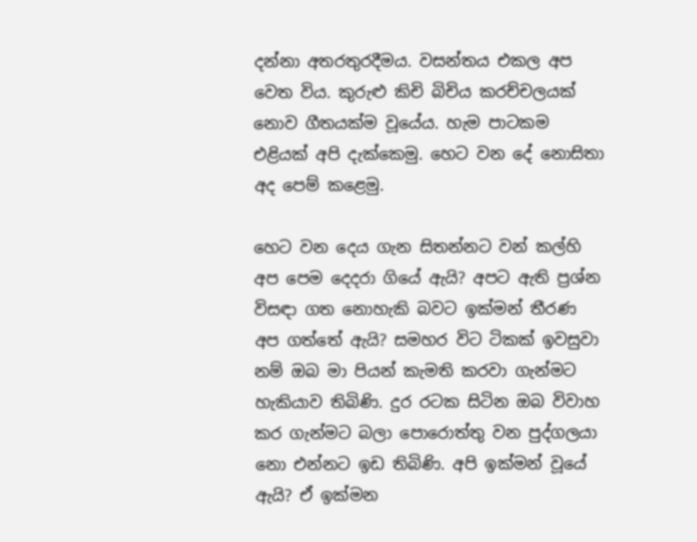දන්නා අතරතුරදීමය. වසන්තය එකල අප වෙත විය. කුරුළු කිචි බිචිය කරච්චලයක් නොව ගීතයක්ම වූයේය. හැම පාටකම එළියක් අපි දැක්කෙමු. හෙට වන දේ නොසිතා අද පෙම් කළෙමු.

හෙට වන දෙය ගැන සිතන්නට වන් කල්හි අප පෙම දෙදරා ගියේ ඇයි? අපට ඇති ප්‍රශ්න විසඳා ගත නොහැකි බවට ඉක්මන් තීරණ අප ගත්තේ ඇයි? සමහර විට ටිකක් ඉවසුවා නම් ඔබ මා පියන් කැමති කරවා ගැන්මට හැකියාව තිබිණි. දුර රටක සිටින ඔබ විවාහ කර ගැන්මට බලා පොරොත්තු වන පුද්ගලයා නො එන්නට ඉඩ තිබිණි. අපි ඉක්මන් වූයේ ඇයි? ඒ ඉක්මන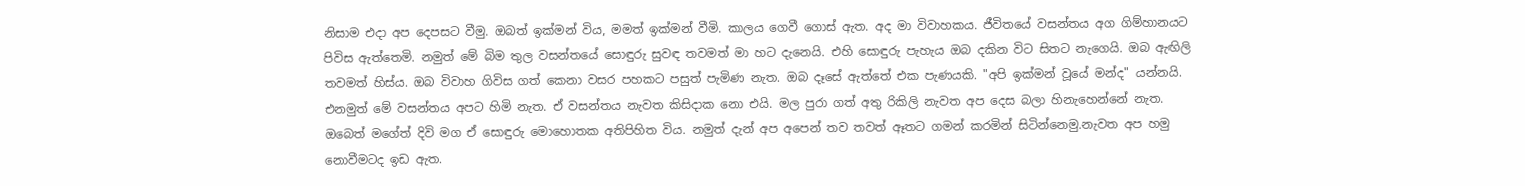නිසාම එදා අප දෙපසට වීමු. ඔබත් ඉක්මන් විය, මමත් ඉක්මන් වීමි. කාලය ගෙවී ගොස් ඇත. අද මා විවාහකය. ජීවිතයේ වසන්තය අග ගිම්හානයට පිවිස ඇත්තෙමි. නමුත් මේ බිම තුල වසන්තයේ සොඳුරු සුවඳ තවමත් මා හට දැනෙයි. එහි සොඳුරු පැහැය ඔබ දකින විට සිතට නැගෙයි. ඔබ ඇඟිලි තවමත් හිස්ය. ඔබ විවාහ ගිවිස ගත් කෙනා වසර පහකට පසුත් පැමිණ නැත. ඔබ දෑසේ ඇත්තේ එක පැණයකි. "අපි ඉක්මන් වූයේ මන්ද" යන්නයි. එනමුත් මේ වසන්තය අපට හිමි නැත. ඒ වසන්තය නැවත කිසිදාක නො එයි. මල පුරා ගත් අතු රිකිලි නැවත අප දෙස බලා හිනැහෙන්නේ නැත. ඔබෙත් මගේත් දිවි මග ඒ සොඳුරු මොහොතක අතිපිහිත විය. නමුත් දැන් අප අපෙන් තව තවත් ඈතට ගමන් කරමින් සිටින්නෙමු.නැවත අප හමු නොවීමටද ඉඩ ඇත.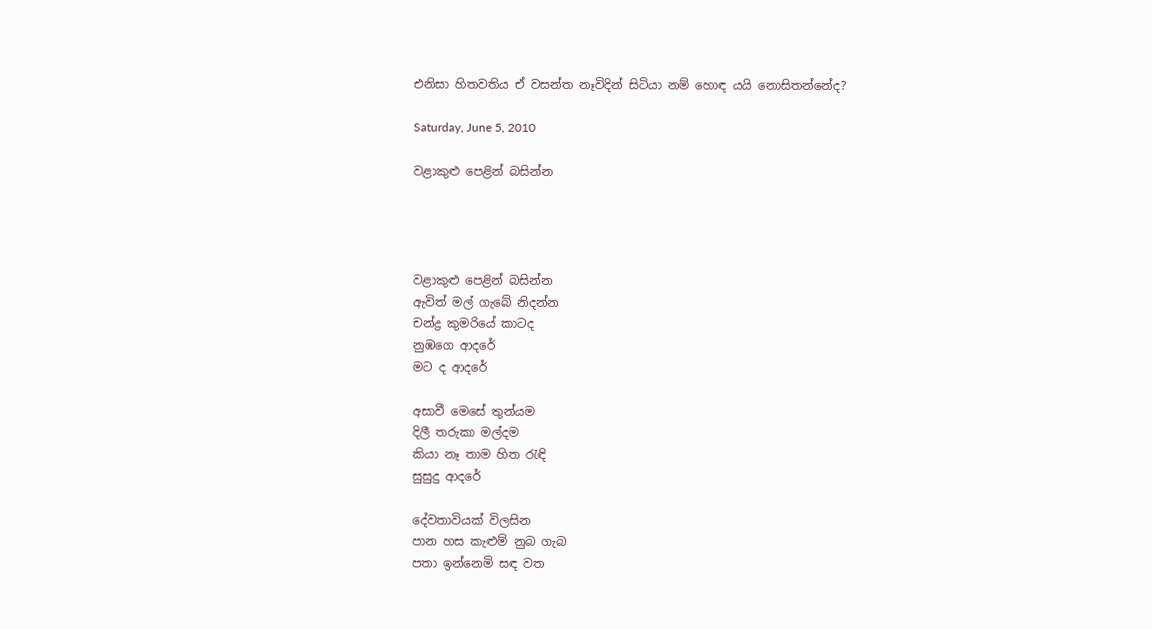එනිසා හිතවතිය ඒ වසන්ත නෑවිදින් සිටියා නම් හොඳ යයි නොසිතන්නේද?

Saturday, June 5, 2010

වළාකුළු පෙළින් බසින්න




වළාකුළු පෙළින් බසින්න
ඇවිත් මල් ගැබේ නිදන්න
චන්ද්‍ර කුමරියේ කාටද
නුඹගෙ ආදරේ
මට ද ආදරේ

අසාවී මෙසේ තුන්යම
දිලී තරුකා මල්දම
කියා නෑ තාම හිත රැඳි
සුසුදු ආදරේ

දේවතාවියක් විලසින
පාන හස කැළුම් නුබ ගැබ
පතා ඉන්නෙමි සඳ වත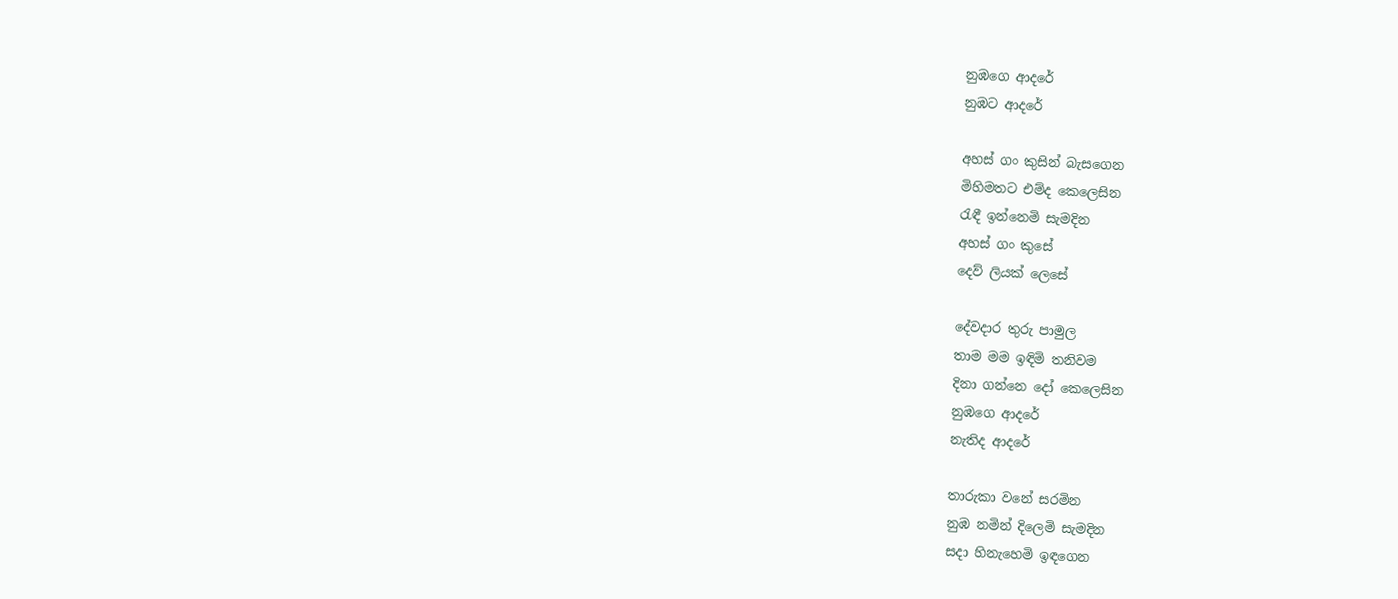නුඹගෙ ආදරේ
නුඹට ආදරේ

අහස් ගං කුසින් බැසගෙන
මිහිමතට එම්ද කෙලෙසින
රැඳී ඉන්නෙමි සැමදින
අහස් ගං කුසේ
දෙව් ලියක් ලෙසේ

දේවදාර තුරු පාමුල
තාම මම ඉඳිමි තනිවම
දිනා ගන්නෙ දෝ කෙලෙසින
නුඹගෙ ආදරේ
නැතිද ආදරේ

තාරුකා වනේ සරමින
නුඹ නමින් දිලෙමි සැමදින
සදා හිනැහෙමි ඉඳගෙන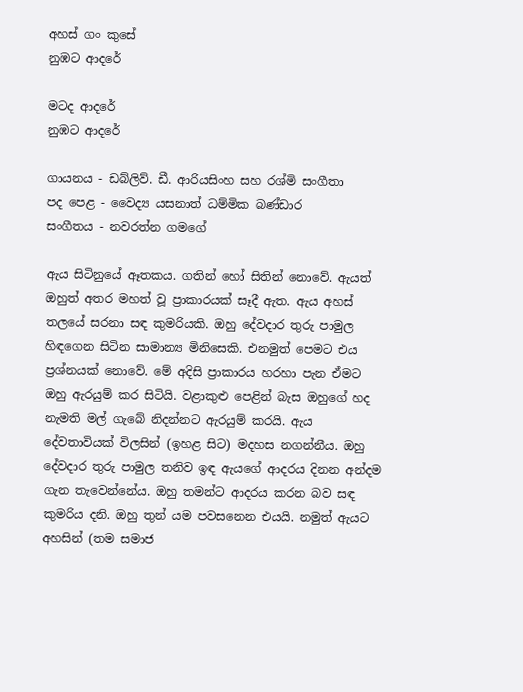අහස් ගං කුසේ
නුඹට ආදරේ

මටද ආදරේ
නුඹට ආදරේ

ගායනය - ඩබ්ලිව්. ඩී. ආරියසිංහ සහ රශ්මි සංගීතා
පද පෙළ - වෛද්‍ය යසනාත් ධම්මික බණ්ඩාර
සංගීතය - නවරත්න ගමගේ

ඇය සිටිනුයේ ඈතකය. ගතින් හෝ සිතින් නොවේ. ඇයත් ඔහුත් අතර මහත් වූ ප්‍රාකාරයක් සෑදී ඇත. ඇය අහස් තලයේ සරනා සඳ කුමරියකි. ඔහු දේවදාර තුරු පාමුල හිඳගෙන සිටින සාමාන්‍ය මිනිසෙකි. එනමුත් පෙමට එය ප්‍රශ්නයක් නොවේ. මේ අදිසි ප්‍රාකාරය හරහා පැන ඒමට ඔහු ඇරයුම් කර සිටියි. වළාකුළු පෙළින් බැස ඔහුගේ හද නැමති මල් ගැබේ නිදන්නට ඇරයුම් කරයි. ඇය දේවතාවියක් විලසින් (ඉහළ සිට) මදහස නගන්නීය. ඔහු දේවදාර තුරු පාමුල තනිව ඉඳ ඇයගේ ආදරය දිනන අන්දම ගැන තැවෙන්නේය. ඔහු තමන්ට ආදරය කරන බව සඳ කුමරිය දනි. ඔහු තුන් යම පවසනෙන එයයි. නමුත් ඇයට අහසින් (තම සමාජ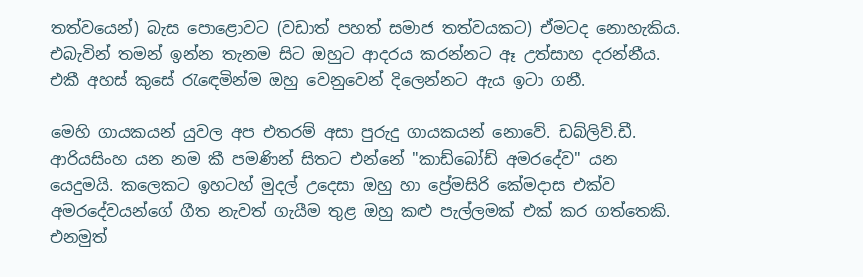තත්වයෙන්) බැස පොළොවට (වඩාත් පහත් සමාජ තත්වයකට) ඒමටද නොහැකිය. එබැවින් තමන් ඉන්න තැනම සිට ඔහුට ආදරය කරන්නට ඈ උත්සාහ දරන්නීය. එකී අහස් කුසේ රැඳෙමින්ම ඔහු වෙනුවෙන් දිලෙන්නට ඇය ඉටා ගනී.

මෙහි ගායකයන් යුවල අප එතරම් අසා පුරුදු ගායකයන් නොවේ. ඩබ්ලිව්.ඩී. ආරියසිංහ යන නම කී පමණින් සිතට එන්නේ "කාඩ්බෝඩ් අමරදේව" යන යෙදුමයි. කලෙකට ඉහටහ් මුදල් උදෙසා ඔහු හා ප්‍රේමසිරි කේමදාස එක්ව අමරදේවයන්ගේ ගීත නැවත් ගැයීම තුළ ඔහු කළු පැල්ලමක් එක් කර ගත්තෙකි. එනමුත්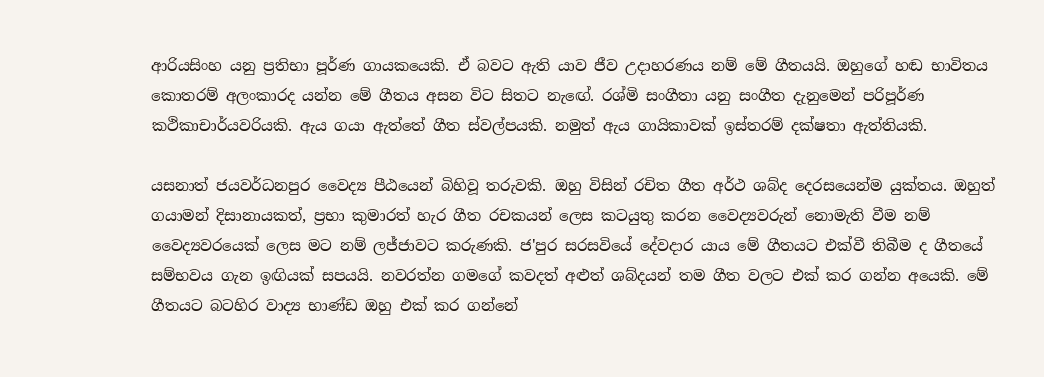ආරියසිංහ යනු ප්‍රතිභා පූර්ණ ගායකයෙකි. ඒ බවට ඇති යාව ජීව උදාහරණය නම් මේ ගීතයයි. ඔහුගේ හඬ භාවිතය කොතරම් අලංකාරද යන්න මේ ගීතය අසන විට සිතට නැඟේ. රශ්මි සංගීතා යනු සංගීත දැනුමෙන් පරිපූර්ණ කථිකාචාර්යවරියකි. ඇය ගයා ඇත්තේ ගීත ස්වල්පයකි. නමුත් ඇය ගායිකාවක් ඉස්තරම් දක්ෂතා ඇත්තියකි.

යසනාත් ජයවර්ධනපුර වෛද්‍ය පීඨයෙන් බිහිවූ තරුවකි. ඔහු විසින් රචිත ගීත අර්ථ ශබ්ද දෙරසයෙන්ම යුක්තය. ඔහුත් ගයාමන් දිසානායකත්, ප්‍රභා කුමාරත් හැර ගීත රචකයන් ලෙස කටයුතු කරන වෛද්‍යවරුන් නොමැති වීම නම් වෛද්‍යවරයෙක් ලෙස මට නම් ලජ්ජාවට කරුණකි. ජ'පුර සරසවියේ දේවදාර යාය මේ ගීතයට එක්වී තිබීම ද ගීතයේ සම්භවය ගැන ඉඟියක් සපයයි. නවරත්න ගමගේ කවදත් අළුත් ශබ්දයන් තම ගීත වලට එක් කර ගන්න අයෙකි. මේ ගීතයට බටහිර වාද්‍ය භාණ්ඩ ඔහු එක් කර ගන්නේ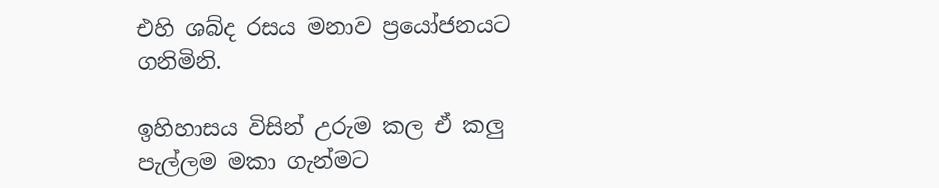එහි ශබ්ද රසය මනාව ප්‍රයෝජනයට ගනිමිනි.

ඉහිහාසය විසින් උරුම කල ඒ කලු පැල්ලම මකා ගැන්මට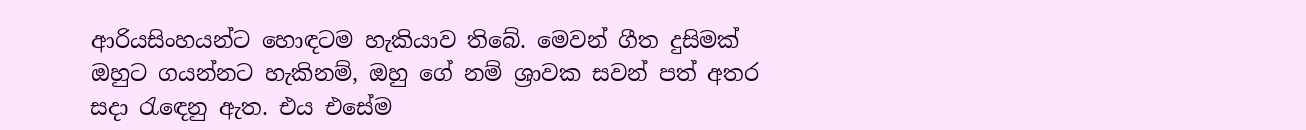ආරියසිංහයන්ට හොඳටම හැකියාව තිබේ. මෙවන් ගීත දුසිමක් ඔහුට ගයන්නට හැකිනම්, ඔහු ගේ නම් ශ්‍රාවක සවන් පත් අතර සදා රැඳෙනු ඇත. එය එසේම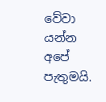වේවා යන්න අපේ පැතුමයි.